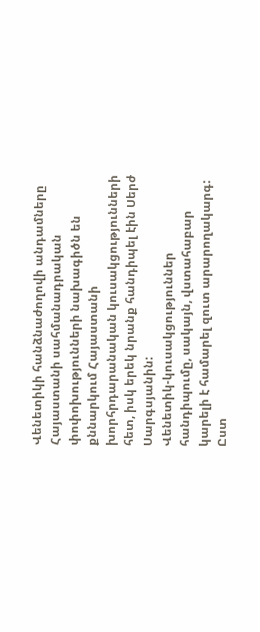Վենետիկի հանձնաժողովի անդամները Հայաստանի սահմանադրական փոփոխությունների նախագիծն են քննարկում Հայաստանի խորհրդարանական կուսակցությունների հետ, իսկ երեկ նրանք հանդիպել էին Սերժ Սարգսյանին:
Վենետիկ-կուսակցություններ հանդիպումը, սակայն, վստահաբար կարելի է համարել զուտ արարողակարգ: Ըստ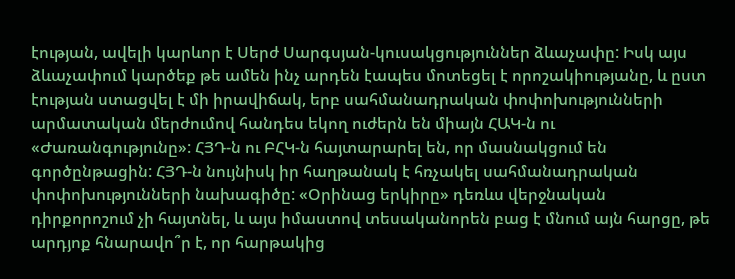էության, ավելի կարևոր է Սերժ Սարգսյան-կուսակցություններ ձևաչափը: Իսկ այս ձևաչափում կարծեք թե ամեն ինչ արդեն էապես մոտեցել է որոշակիությանը, և ըստ էության ստացվել է մի իրավիճակ, երբ սահմանադրական փոփոխությունների արմատական մերժումով հանդես եկող ուժերն են միայն ՀԱԿ-ն ու «Ժառանգությունը»: ՀՅԴ-ն ու ԲՀԿ-ն հայտարարել են, որ մասնակցում են գործընթացին: ՀՅԴ-ն նույնիսկ իր հաղթանակ է հռչակել սահմանադրական փոփոխությունների նախագիծը: «Օրինաց երկիրը» դեռևս վերջնական դիրքորոշում չի հայտնել, և այս իմաստով տեսականորեն բաց է մնում այն հարցը, թե արդյոք հնարավո՞ր է, որ հարթակից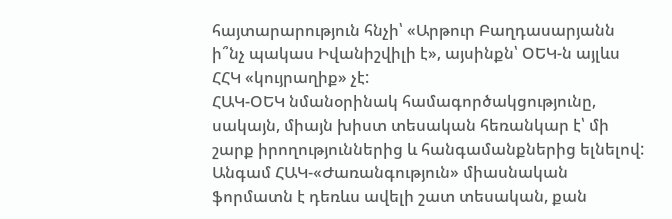հայտարարություն հնչի՝ «Արթուր Բաղդասարյանն ի՞նչ պակաս Իվանիշվիլի է», այսինքն՝ ՕԵԿ-ն այլևս ՀՀԿ «կույրաղիք» չէ:
ՀԱԿ-ՕԵԿ նմանօրինակ համագործակցությունը, սակայն, միայն խիստ տեսական հեռանկար է՝ մի շարք իրողություններից և հանգամանքներից ելնելով: Անգամ ՀԱԿ-«Ժառանգություն» միասնական ֆորմատն է դեռևս ավելի շատ տեսական, քան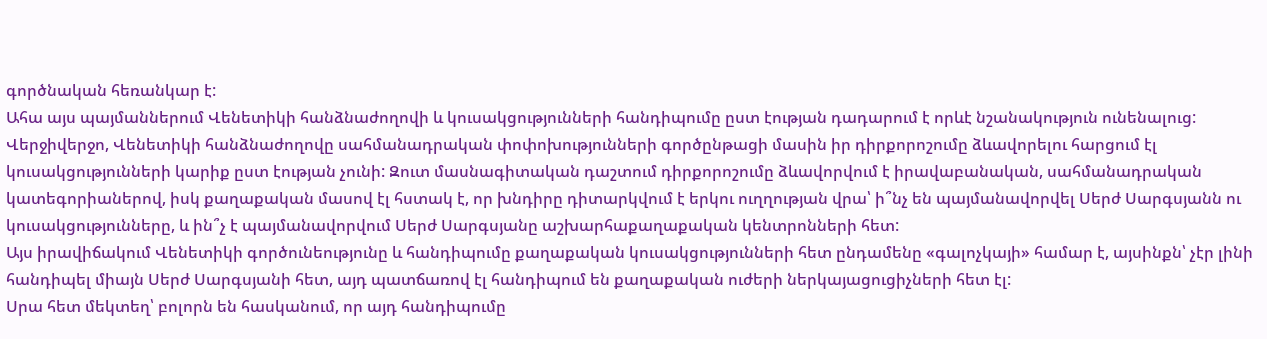գործնական հեռանկար է:
Ահա այս պայմաններում Վենետիկի հանձնաժողովի և կուսակցությունների հանդիպումը ըստ էության դադարում է որևէ նշանակություն ունենալուց: Վերջիվերջո, Վենետիկի հանձնաժողովը սահմանադրական փոփոխությունների գործընթացի մասին իր դիրքորոշումը ձևավորելու հարցում էլ կուսակցությունների կարիք ըստ էության չունի: Զուտ մասնագիտական դաշտում դիրքորոշումը ձևավորվում է իրավաբանական, սահմանադրական կատեգորիաներով, իսկ քաղաքական մասով էլ հստակ է, որ խնդիրը դիտարկվում է երկու ուղղության վրա՝ ի՞նչ են պայմանավորվել Սերժ Սարգսյանն ու կուսակցությունները, և ին՞չ է պայմանավորվում Սերժ Սարգսյանը աշխարհաքաղաքական կենտրոնների հետ:
Այս իրավիճակում Վենետիկի գործունեությունը և հանդիպումը քաղաքական կուսակցությունների հետ ընդամենը «գալոչկայի» համար է, այսինքն՝ չէր լինի հանդիպել միայն Սերժ Սարգսյանի հետ, այդ պատճառով էլ հանդիպում են քաղաքական ուժերի ներկայացուցիչների հետ էլ:
Սրա հետ մեկտեղ՝ բոլորն են հասկանում, որ այդ հանդիպումը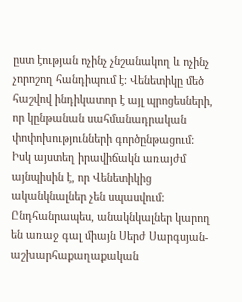ըստ էության ոչինչ չնշանակող և ոչինչ չորոշող հանդիպում է: Վենետիկը մեծ հաշվով ինդիկատոր է այլ պրոցեսների, որ կընթանան սահմանադրական փոփոխությունների գործընթացում: Իսկ այստեղ իրավիճակն առայժմ այնպիսին է, որ Վենետիկից ականկնալներ չեն սպասվում: Ընդհանրապես, անակնկալներ կարող են առաջ գալ միայն Սերժ Սարգսյան-աշխարհաքաղաքական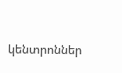կենտրոններ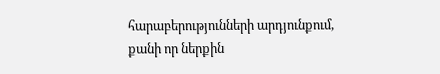հարաբերությունների արդյունքում, քանի որ ներքին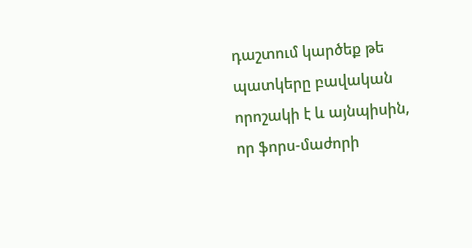դաշտում կարծեք թե պատկերը բավական որոշակի է և այնպիսին, որ ֆորս-մաժորի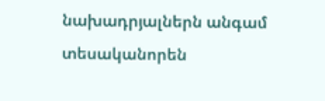նախադրյալներն անգամ տեսականորեն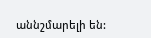աննշմարելի են: